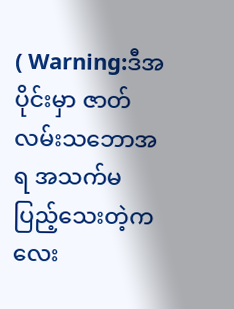( Warning:ဒီအပိုင်းမှာ ဇာတ်လမ်းသဘောအရ အသက်မပြည့်သေးတဲ့ကလေး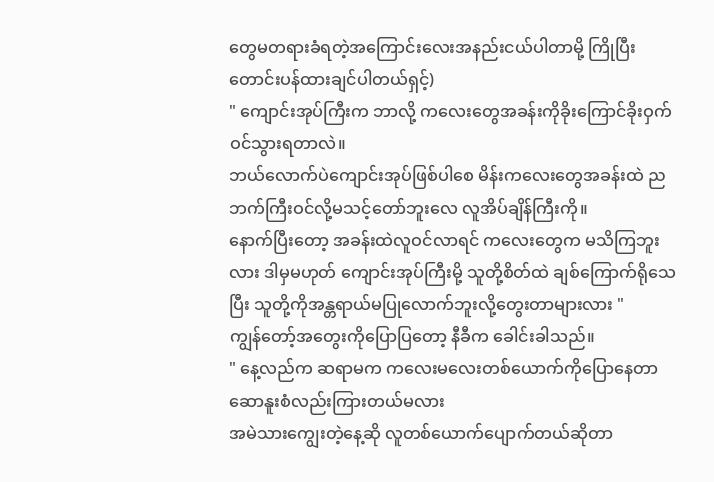တွေမတရားခံရတဲ့အကြောင်းလေးအနည်းငယ်ပါတာမို့ ကြိုပြီးတောင်းပန်ထားချင်ပါတယ်ရှင့်)
" ကျောင်းအုပ်ကြီးက ဘာလို့ ကလေးတွေအခန်းကိုခိုးကြောင်ခိုးဝှက်ဝင်သွားရတာလဲ။
ဘယ်လောက်ပဲကျောင်းအုပ်ဖြစ်ပါစေ မိန်းကလေးတွေအခန်းထဲ ညဘက်ကြီးဝင်လို့မသင့်တော်ဘူးလေ လူအိပ်ချိန်ကြီးကို။
နောက်ပြီးတော့ အခန်းထဲလူဝင်လာရင် ကလေးတွေက မသိကြဘူးလား ဒါမှမဟုတ် ကျောင်းအုပ်ကြီးမို့ သူတို့စိတ်ထဲ ချစ်ကြောက်ရိုသေပြီး သူတို့ကိုအန္တရာယ်မပြုလောက်ဘူးလို့တွေးတာများလား "
ကျွန်တော့်အတွေးကိုပြောပြတော့ နီခီက ခေါင်းခါသည်။
" နေ့လည်က ဆရာမက ကလေးမလေးတစ်ယောက်ကိုပြောနေတာ ဆောနူးစံလည်းကြားတယ်မလား
အမဲသားကျွေးတဲ့နေ့ဆို လူတစ်ယောက်ပျောက်တယ်ဆိုတာ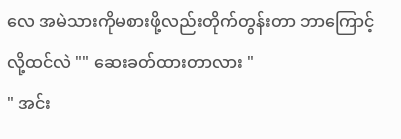လေ အမဲသားကိုမစားဖို့လည်းတိုက်တွန်းတာ ဘာကြောင့်လို့ထင်လဲ "" ဆေးခတ်ထားတာလား "
" အင်း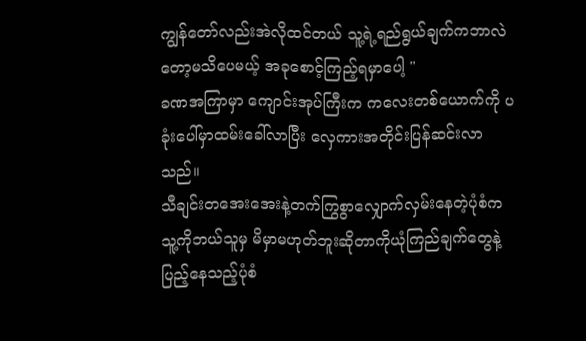ကျွန်တော်လည်းအဲလိုထင်တယ် သူ့ရဲ့ရည်ရွယ်ချက်ကဘာလဲတော့မသိပေမယ့် အခုစောင့်ကြည့်ရမှာပေါ့ "
ခဏအကြာမှာ ကျောင်းအုပ်ကြီးက ကလေးတစ်ယောက်ကို ပခုံးပေါ်မှာထမ်းခေါ်လာပြီး လှေကားအတိုင်းပြန်ဆင်းလာသည်။
သီချင်းတအေးအေးနဲ့တက်ကြွစွာလျှောက်လှမ်းနေတဲ့ပုံစံက သူ့ကိုဘယ်သူမှ မိမှာမဟုတ်ဘူးဆိုတာကိုယုံကြည်ချက်တွေနဲ့ပြည့်နေသည့်ပုံစံ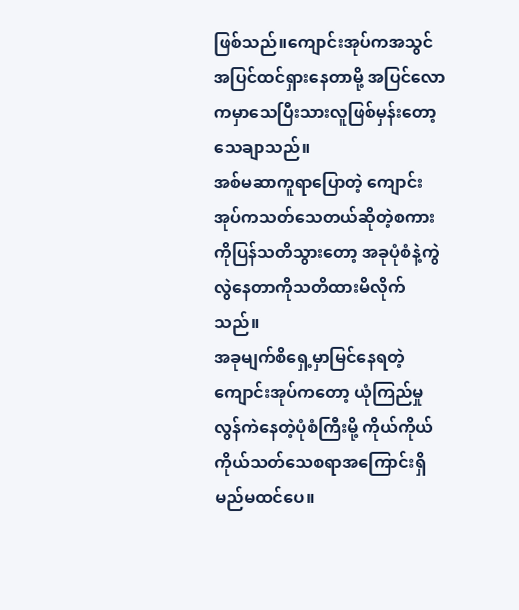ဖြစ်သည်။ကျောင်းအုပ်ကအသွင်အပြင်ထင်ရှားနေတာမို့ အပြင်လောကမှာသေပြီးသားလူဖြစ်မှန်းတော့သေချာသည်။
အစ်မဆာကူရာပြောတဲ့ ကျောင်းအုပ်ကသတ်သေတယ်ဆိုတဲ့စကားကိုပြန်သတိသွားတော့ အခုပုံစံနဲ့ကွဲလွဲနေတာကိုသတိထားမိလိုက်သည်။
အခုမျက်စိရှေ့မှာမြင်နေရတဲ့ ကျောင်းအုပ်ကတော့ ယုံကြည်မှုလွန်ကဲနေတဲ့ပုံစံကြီးမို့ ကိုယ်ကိုယ်ကိုယ်သတ်သေစရာအကြောင်းရှိမည်မထင်ပေ။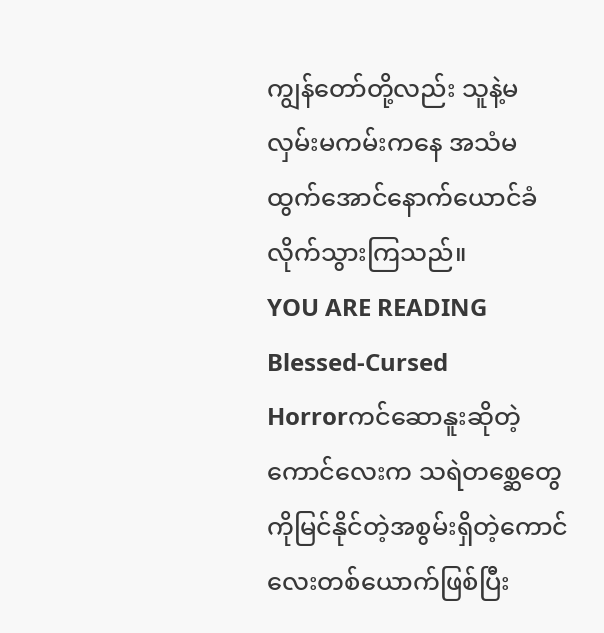ကျွန်တော်တို့လည်း သူနဲ့မလှမ်းမကမ်းကနေ အသံမထွက်အောင်နောက်ယောင်ခံလိုက်သွားကြသည်။
YOU ARE READING
Blessed-Cursed
Horrorကင်ဆောနူးဆိုတဲ့ကောင်လေးက သရဲတစ္ဆေတွေကိုမြင်နိုင်တဲ့အစွမ်းရှိတဲ့ကောင်လေးတစ်ယောက်ဖြစ်ပြီး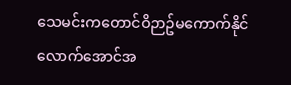သေမင်းကတောင်ဝိဉာဥ်မကောက်နိုင်လောက်အောင်အ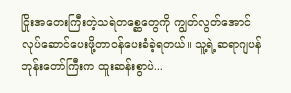ငြိုးအတေးကြီးတဲ့သရဲတစ္ဆေတွေကို ကျွတ်လွတ်အောင်လုပ်ဆောင်ပေးဖို့တာဝန်ပေးခံခဲ့ရတယ်။ သူ့ရဲ့ဆရာဂျပန်ဘုန်းတော်ကြီးက ထူးဆန်းစွာပဲ...